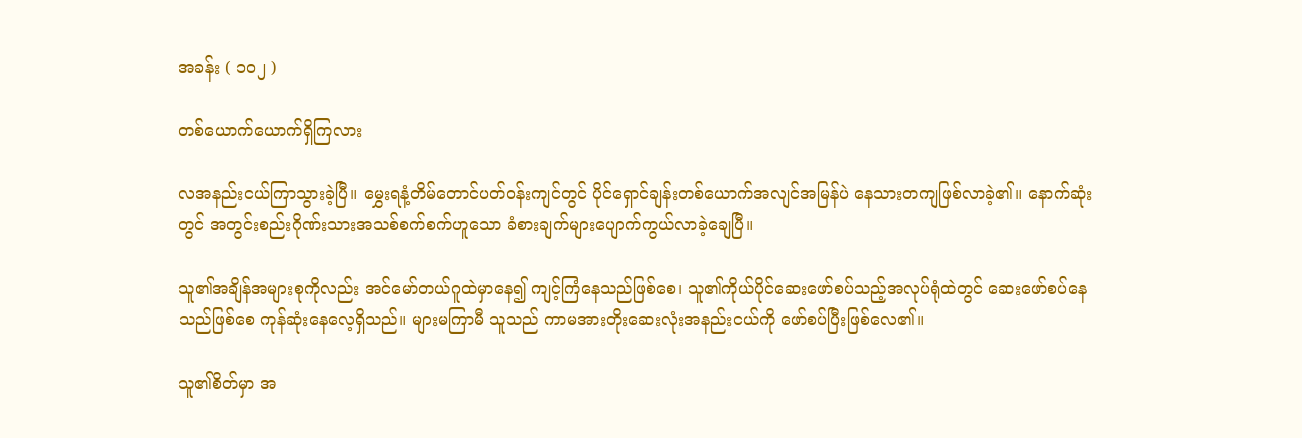အခန်း ( ၁၀၂ )

တစ်ယောက်ယောက်ရှိကြလား

လအနည်းငယ်ကြာသွားခဲ့ပြီ။ မွှေးရနံ့တိမ်တောင်ပတ်ဝန်းကျင်တွင် ပိုင်ရှောင်ချန်းတစ်ယောက်အလျင်အမြန်ပဲ နေသားတကျဖြစ်လာခဲ့၏။ နောက်ဆုံးတွင် အတွင်းစည်းဂိုဏ်းသားအသစ်စက်စက်ဟူသော ခံစားချက်များပျောက်ကွယ်လာခဲ့ချေပြီ။

သူ၏အချိန်အများစုကိုလည်း အင်မော်တယ်ဂူထဲမှာနေ၍ ကျင့်ကြံနေသည်ဖြစ်စေ၊ သူ၏ကိုယ်ပိုင်ဆေးဖော်စပ်သည့်အလုပ်ရုံထဲတွင် ဆေးဖော်စပ်နေသည်ဖြစ်စေ ကုန်ဆုံးနေလေ့ရှိသည်။ များမကြာမီ သူသည် ကာမအားတိုးဆေးလုံးအနည်းငယ်ကို ဖော်စပ်ပြီးဖြစ်လေ၏။

သူ၏စိတ်မှာ အ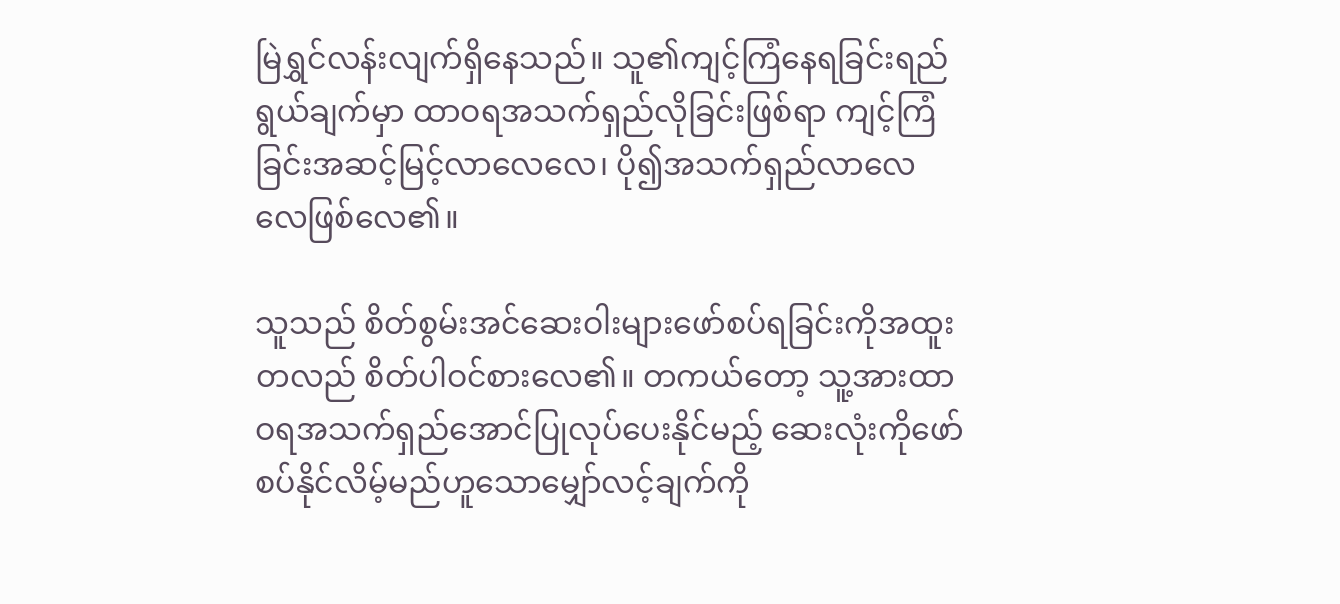မြဲရွှင်လန်းလျက်ရှိနေသည်။ သူ၏ကျင့်ကြံနေရခြင်းရည်ရွယ်ချက်မှာ ထာဝရအသက်ရှည်လိုခြင်းဖြစ်ရာ ကျင့်ကြံခြင်းအဆင့်မြင့်လာလေလေ၊ ပို၍အသက်ရှည်လာလေလေဖြစ်လေ၏။

သူသည် စိတ်စွမ်းအင်ဆေးဝါးများဖော်စပ်ရခြင်းကိုအထူးတလည် စိတ်ပါဝင်စားလေ၏။ တကယ်တော့ သူ့အားထာဝရအသက်ရှည်အောင်ပြုလုပ်ပေးနိုင်မည့် ဆေးလုံးကိုဖော်စပ်နိုင်လိမ့်မည်ဟူသောမျှော်လင့်ချက်ကို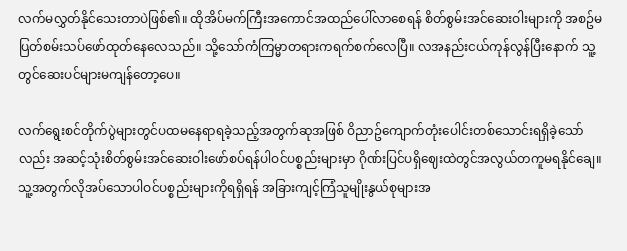လက်မလွှတ်နိုင်သေးတာပဲဖြစ်၏။ ထိုအိပ်မက်ကြီးအကောင်အထည်ပေါ်လာစေရန် စိတ်စွမ်းအင်ဆေးဝါးများကို အစဥ်မပြတ်စမ်းသပ်ဖော်ထုတ်နေလေသည်။ သို့သော်ကံကြမ္မာတရားကရက်စက်လေပြီ။ လအနည်းငယ်ကုန်လွန်ပြီးနောက် သူ့တွင်ဆေးပင်များမကျန်တော့ပေ။

လက်ရွေးစင်တိုက်ပွဲများတွင်ပထမနေရာရခဲ့သည့်အတွက်ဆုအဖြစ် ဝိညာဥ်ကျောက်တုံးပေါင်းတစ်သောင်းရရှိခဲ့သော်လည်း အဆင့်သုံးစိတ်စွမ်းအင်ဆေးဝါးဖော်စပ်ရန်ပါဝင်ပစ္စည်းများမှာ ဂိုဏ်းပြင်ပရှိဈေးထဲတွင်အလွယ်တကူမရနိုင်ချေ။ သူ့အတွက်လိုအပ်သောပါဝင်ပစ္စည်းများကိုရရှိရန် အခြားကျင့်ကြံသူမျိုးနွယ်စုများအ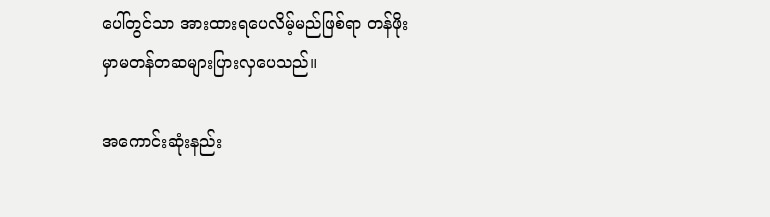ပေါ်တွင်သာ အားထားရပေလိမ့်မည်ဖြစ်ရာ တန်ဖိုးမှာမတန်တဆများပြားလှပေသည်။

အကောင်းဆုံးနည်း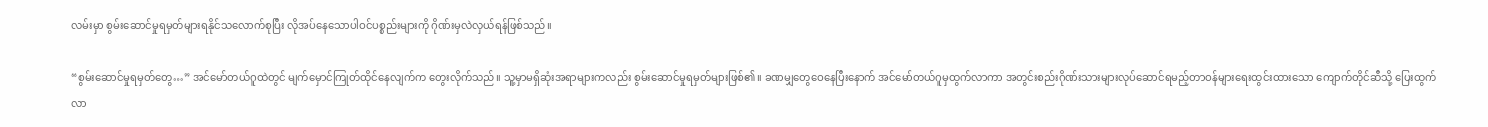လမ်းမှာ စွမ်းဆောင်မှုရမှတ်များရနိုင်သလောက်စုပြီး လိုအပ်နေသောပါဝင်ပစ္စည်းများကို ဂိုဏ်းမှလဲလှယ်ရန်ဖြစ်သည်။

“စွမ်းဆောင်မှုရမှတ်တွေ…” အင်မော်တယ်ဂူထဲတွင် မျက်မှောင်ကြုတ်ထိုင်နေလျက်က တွေးလိုက်သည်။ သူ့မှာမရှိဆုံးအရာများကလည်း စွမ်းဆောင်မှုရမှတ်များဖြစ်၏။ ခဏမျှတွေဝေနေပြီးနောက် အင်မော်တယ်ဂူမှထွက်လာကာ အတွင်းစည်းဂိုဏ်းသားများလုပ်ဆောင်ရမည့်တာဝန်များရေးထွင်းထားသော ကျောက်တိုင်ဆီသို့ ပြေးထွက်လာ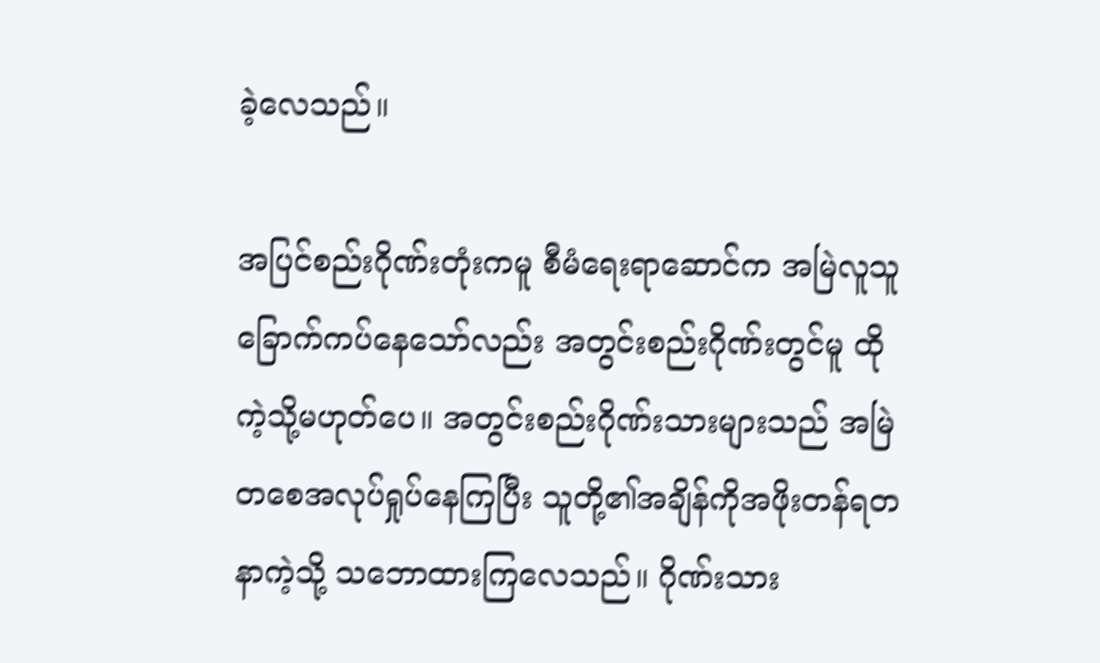ခဲ့လေသည်။

အပြင်စည်းဂိုဏ်းတုံးကမူ စီမံရေးရာဆောင်က အမြဲလူသူခြောက်ကပ်နေသော်လည်း အတွင်းစည်းဂိုဏ်းတွင်မူ ထိုကဲ့သို့မဟုတ်ပေ။ အတွင်းစည်းဂိုဏ်းသားများသည် အမြဲတစေအလုပ်ရှုပ်နေကြပြီး သူတို့၏အချိန်ကိုအဖိုးတန်ရတနာကဲ့သို့ သဘောထားကြလေသည်။ ဂိုဏ်းသား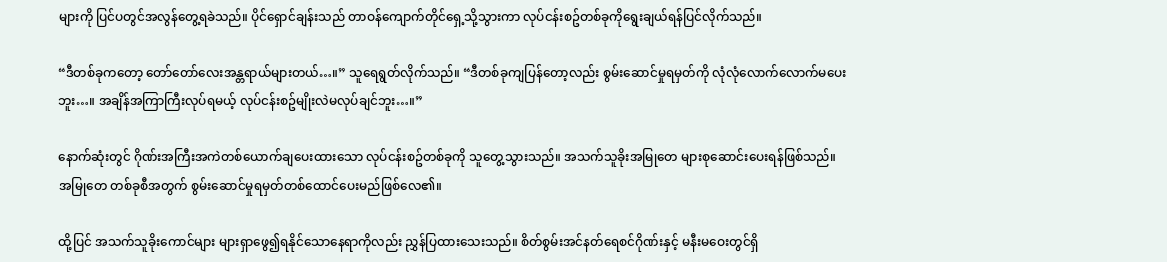များကို ပြင်ပတွင်အလွန်တွေ့ရခဲသည်။ ပိုင်ရှောင်ချန်းသည် တာဝန်ကျောက်တိုင်ရှေ့သို့သွားကာ လုပ်ငန်းစဥ်တစ်ခုကိုရွေးချယ်ရန်ပြင်လိုက်သည်။

“ဒီတစ်ခုကတော့ တော်တော်လေးအန္တရာယ်များတယ်…။” သူရေရွတ်လိုက်သည်။ “ဒီတစ်ခုကျပြန်တော့လည်း စွမ်းဆောင်မှုရမှတ်ကို လုံလုံလောက်လောက်မပေးဘူး…။ အချိန်အကြာကြီးလုပ်ရမယ့် လုပ်ငန်းစဥ်မျိုးလဲမလုပ်ချင်ဘူး…။”

နောက်ဆုံးတွင် ဂိုဏ်းအကြီးအကဲတစ်ယောက်ချပေးထားသော လုပ်ငန်းစဥ်တစ်ခုကို သူတွေ့သွားသည်။ အသက်သူခိုးအမြုတေ များစုဆောင်းပေးရန်ဖြစ်သည်။ အမြုတေ တစ်ခုစီအတွက် စွမ်းဆောင်မှုရမှတ်တစ်ထောင်ပေးမည်ဖြစ်လေ၏။

ထို့ပြင် အသက်သူခိုးကောင်များ များရှာဖွေ၍ရနိုင်သောနေရာကိုလည်း ညွှန်ပြထားသေးသည်။ စိတ်စွမ်းအင်နတ်ရေစင်ဂိုဏ်းနှင့် မနီးမဝေးတွင်ရှိ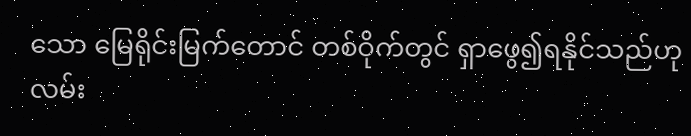သော မြေရိုင်းမြက်တောင် တစ်ဝိုက်တွင် ရှာဖွေ၍ရနိုင်သည်ဟု လမ်း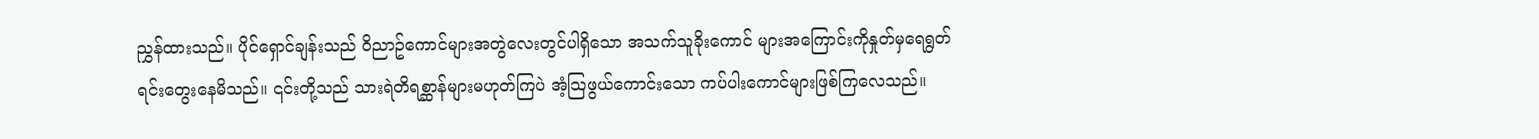ညွှန်ထားသည်။ ပိုင်ရှောင်ချန်းသည် ဝိညာဥ်ကောင်များအတွဲလေးတွင်ပါရှိသော အသက်သူခိုးကောင် များအကြောင်းကိုနှုတ်မှရေရွတ်ရင်းတွေးနေမိသည်။ ၎င်းတို့သည် သားရဲတိရစ္ဆာန်များမဟုတ်ကြပဲ အံ့သြဖွယ်ကောင်းသော ကပ်ပါးကောင်များဖြစ်ကြလေသည်။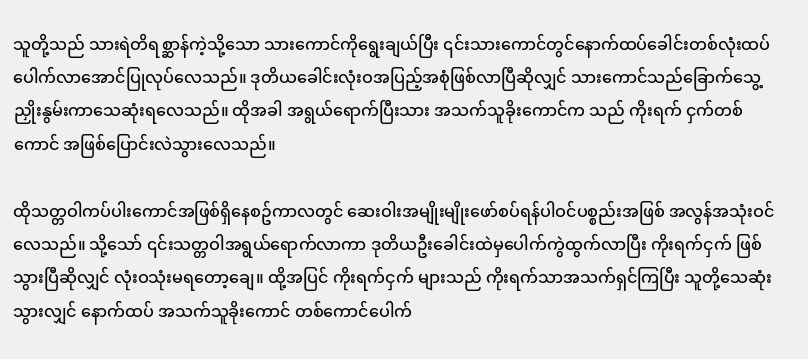သူတို့သည် သားရဲတိရစ္ဆာန်ကဲ့သို့သော သားကောင်ကိုရွေးချယ်ပြီး ၎င်းသားကောင်တွင်နောက်ထပ်ခေါင်းတစ်လုံးထပ်ပေါက်လာအောင်ပြုလုပ်လေသည်။ ဒုတိယခေါင်းလုံးဝအပြည့်အစုံဖြစ်လာပြီဆိုလျှင် သားကောင်သည်ခြောက်သွေ့ညှိုးနွမ်းကာသေဆုံးရလေသည်။ ထိုအခါ အရွယ်ရောက်ပြီးသား အသက်သူခိုးကောင်က သည် ကိုးရက် ငှက်တစ်ကောင် အဖြစ်ပြောင်းလဲသွားလေသည်။

ထိုသတ္တဝါကပ်ပါးကောင်အဖြစ်ရှိနေစဥ်ကာလတွင် ဆေးဝါးအမျိုးမျိုးဖော်စပ်ရန်ပါဝင်ပစ္စည်းအဖြစ် အလွန်အသုံးဝင်လေသည်။ သို့သော် ၎င်းသတ္တဝါအရွယ်ရောက်လာကာ ဒုတိယဦးခေါင်းထဲမှပေါက်ကွဲထွက်လာပြီး ကိုးရက်ငှက် ဖြစ်သွားပြီဆိုလျှင် လုံးဝသုံးမရတော့ချေ။ ထို့အပြင် ကိုးရက်ငှက် များသည် ကိုးရက်သာအသက်ရှင်ကြပြီး သူတို့သေဆုံးသွားလျှင် နောက်ထပ် အသက်သူခိုးကောင် တစ်ကောင်ပေါက်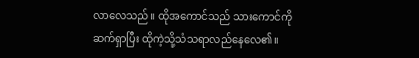လာလေသည်။ ထိုအကောင်သည် သားကောင်ကိုဆက်ရှာပြီး ထိုကဲ့သို့သံသရာလည်နေလေ၏။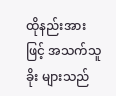ထိုနည်းအားဖြင့် အသက်သူခိုး များသည်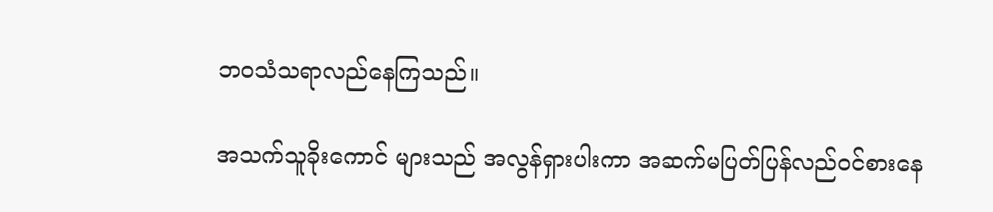ဘဝသံသရာလည်နေကြသည်။

အသက်သူခိုးကောင် များသည် အလွန်ရှားပါးကာ အဆက်မပြတ်ပြန်လည်ဝင်စားနေ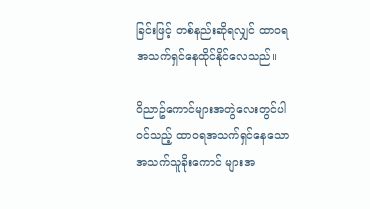ခြင်းဖြင့် တစ်နည်းဆိုရလျှင် ထာဝရအသက်ရှင်နေထိုင်နိုင်လေသည်။

ဝိညာဥ်ကောင်များအတွဲလေးတွင်ပါဝင်သည့် ထာဝရအသက်ရှင်နေသော အသက်သူခိုးကောင် များအ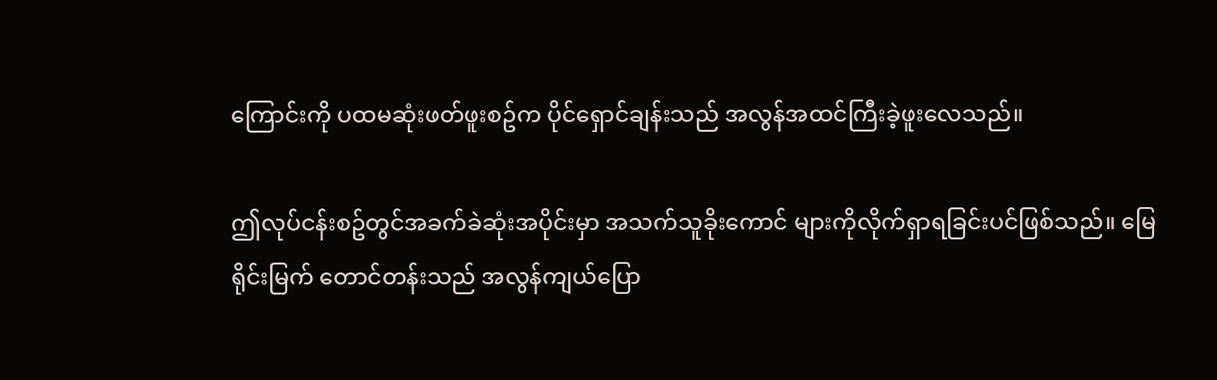ကြောင်းကို ပထမဆုံးဖတ်ဖူးစဥ်က ပိုင်ရှောင်ချန်းသည် အလွန်အထင်ကြီးခဲ့ဖူးလေသည်။

ဤလုပ်ငန်းစဥ်တွင်အခက်ခဲဆုံးအပိုင်းမှာ အသက်သူခိုးကောင် များကိုလိုက်ရှာရခြင်းပင်ဖြစ်သည်။ မြေရိုင်းမြက် တောင်တန်းသည် အလွန်ကျယ်ပြော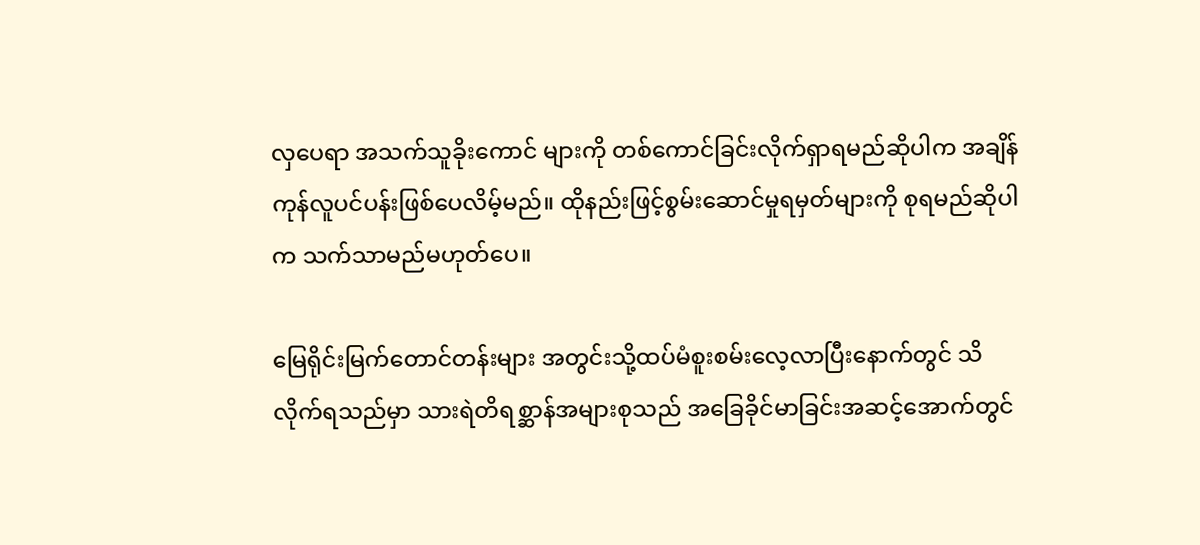လှပေရာ အသက်သူခိုးကောင် များကို တစ်ကောင်ခြင်းလိုက်ရှာရမည်ဆိုပါက အချိန်ကုန်လူပင်ပန်းဖြစ်ပေလိမ့်မည်။ ထိုနည်းဖြင့်စွမ်းဆောင်မှုရမှတ်များကို စုရမည်ဆိုပါက သက်သာမည်မဟုတ်ပေ။

မြေရိုင်းမြက်တောင်တန်းများ အတွင်းသို့ထပ်မံစူးစမ်းလေ့လာပြီးနောက်တွင် သိလိုက်ရသည်မှာ သားရဲတိရစ္ဆာန်အများစုသည် အခြေခိုင်မာခြင်းအဆင့်အောက်တွင်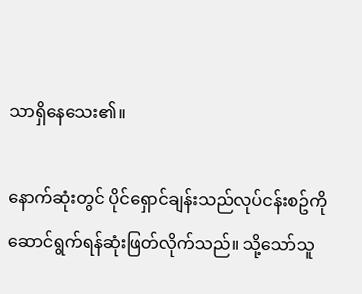သာရှိနေသေး၏။

နောက်ဆုံးတွင် ပိုင်ရှောင်ချန်းသည်လုပ်ငန်းစဥ်ကိုဆောင်ရွက်ရန်ဆုံးဖြတ်လိုက်သည်။ သို့သော်သူ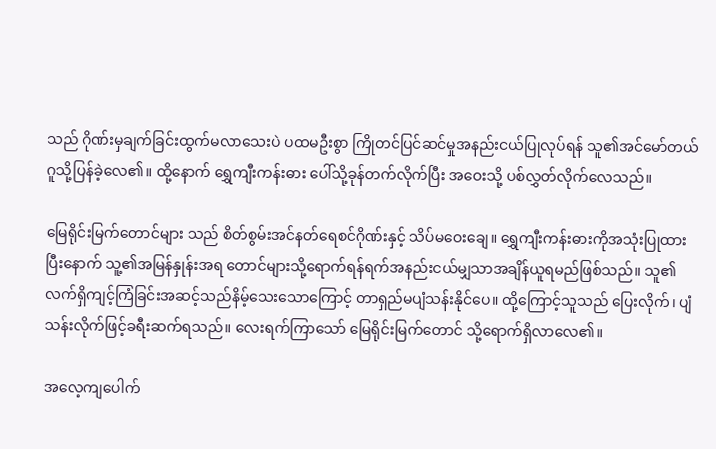သည် ဂိုဏ်းမှချက်ခြင်းထွက်မလာသေးပဲ ပထမဦးစွာ ကြိုတင်ပြင်ဆင်မှုအနည်းငယ်ပြုလုပ်ရန် သူ၏အင်မော်တယ်ဂူသို့ပြန်ခဲ့လေ၏။ ထို့နောက် ရွှေကျီးကန်းဓား ပေါ်သို့ခုန်တက်လိုက်ပြီး အဝေးသို့ ပစ်လွှတ်လိုက်လေသည်။

မြေရိုင်းမြက်တောင်များ သည် စိတ်စွမ်းအင်နတ်ရေစင်ဂိုဏ်းနှင့် သိပ်မဝေးချေ။ ရွှေကျီးကန်းဓားကိုအသုံးပြုထားပြီးနောက် သူ့၏အမြန်နှုန်းအရ တောင်များသို့ရောက်ရန်ရက်အနည်းငယ်မျှသာအချိန်ယူရမည်ဖြစ်သည်။ သူ၏ လက်ရှိကျင့်ကြံခြင်းအဆင့်သည်နိမ့်သေးသောကြောင့် တာရှည်မပျံသန်းနိုင်ပေ။ ထို့ကြောင့်သူသည် ပြေးလိုက်၊ ပျံသန်းလိုက်ဖြင့်ခရီးဆက်ရသည်။ လေးရက်ကြာသော် မြေရိုင်းမြက်တောင် သို့ရောက်ရှိလာလေ၏။

အလေ့ကျပေါက်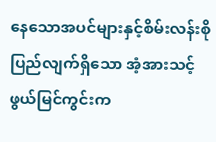နေသောအပင်များနှင့်စိမ်းလန်းစိုပြည်လျက်ရှိသော အံ့အားသင့်ဖွယ်မြင်ကွင်းက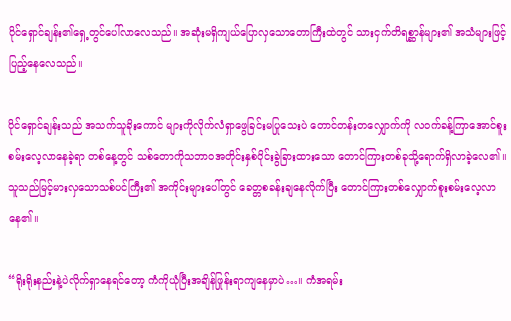ပိုင်ရှောင်ချန်း၏ရှေ့တွင်ပေါ်လာလေသည်။ အဆုံးမရှိကျယ်ပြောလှသောတောကြီးထဲတွင် သားငှက်တိရစ္ဆာန်များ၏ အသံများဖြင့်ပြည့်နေလေသည်။

ပိုင်ရှောင်ချန်းသည် အသက်သူခိုးကောင် များကိုလိုက်လံရှာဖွေခြင်းမပြုသေးပဲ တောင်တန်းတလျှောက်ကို လဝက်ခန့်ကြာအောင်စူးစမ်းလေ့လာနေခဲ့ရာ တစ်နေ့တွင် သစ်တောကိုသဘာဝအတိုင်းနှစ်ပိုင်းခွဲခြားထားသော တောင်ကြားတစ်ခုသို့ရောက်ရှိလာခဲ့လေ၏။ သူသည်မြင့်မားလှသောသစ်ပင်ကြီး၏ အကိုင်းများပေါ်တွင် ခေတ္တစခန်းချနေလိုက်ပြီး တောင်ကြားတစ်လျှောက်စူးစမ်းလေ့လာနေ၏။

“ရိုးရိုးနည်းနဲ့ပဲလိုက်ရှာနေရင်တော့ ကံကိုယုံပြီးအချိန်ဖြုန်းရာကျနေမှာပဲ…။ ကံအရမ်း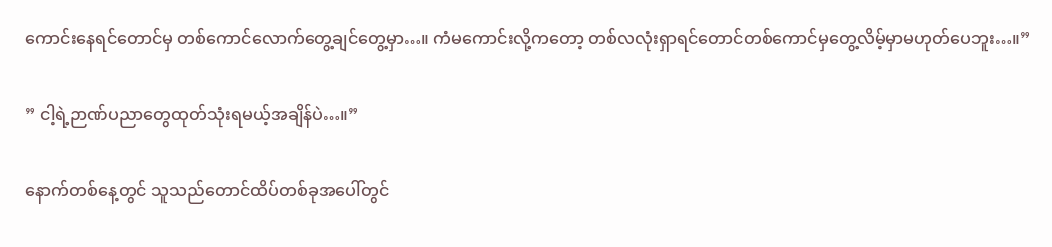ကောင်းနေရင်တောင်မှ တစ်ကောင်လောက်တွေ့ချင်တွေ့မှာ…။ ကံမကောင်းလို့ကတော့ တစ်လလုံးရှာရင်တောင်တစ်ကောင်မှတွေ့လိမ့်မှာမဟုတ်ပေဘူး…။”

” ငါ့ရဲ့ဉာဏ်ပညာတွေထုတ်သုံးရမယ့်အချိန်ပဲ…။”

နောက်တစ်နေ့တွင် သူသည်တောင်ထိပ်တစ်ခုအပေါ်တွင်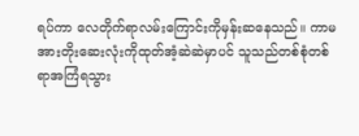ရပ်ကာ လေတိုက်ရာလမ်းကြောင်းကိုမှန်းဆနေသည်။ ကာမအားတိုးဆေးလုံးကိုထုတ်အံ့ဆဲဆဲမှာပင် သူသည်တစ်စုံတစ်ရာအကြံရသွား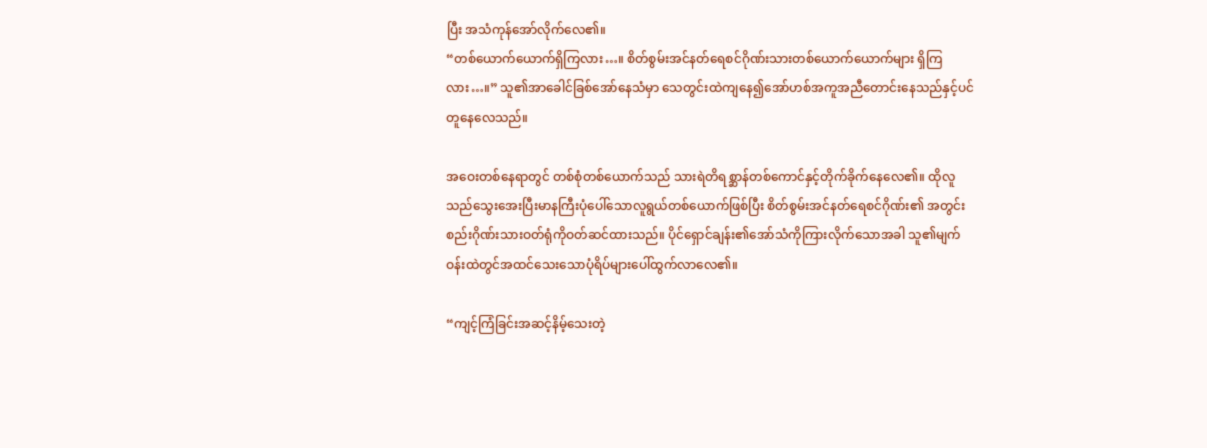ပြီး အသံကုန်အော်လိုက်လေ၏။
“တစ်ယောက်ယောက်ရှိကြလား…။ စိတ်စွမ်းအင်နတ်ရေစင်ဂိုဏ်းသားတစ်ယောက်ယောက်များ ရှိကြလား…။” သူ၏အာခေါင်ခြစ်အော်နေသံမှာ သေတွင်းထဲကျနေ၍အော်ဟစ်အကူအညီတောင်းနေသည်နှင့်ပင်တူနေလေသည်။

အဝေးတစ်နေရာတွင် တစ်စုံတစ်ယောက်သည် သားရဲတိရစ္ဆာန်တစ်ကောင်နှင့်တိုက်ခိုက်နေလေ၏။ ထိုလူသည်သွေးအေးပြီးမာနကြီးပုံပေါ်သောလူရွယ်တစ်ယောက်ဖြစ်ပြီး စိတ်စွမ်းအင်နတ်ရေစင်ဂိုဏ်း၏ အတွင်းစည်းဂိုဏ်းသားဝတ်ရုံကိုဝတ်ဆင်ထားသည်။ ပိုင်ရှောင်ချန်း၏အော်သံကိုကြားလိုက်သောအခါ သူ၏မျက်ဝန်းထဲတွင်အထင်သေးသောပုံရိပ်များပေါ်ထွက်လာလေ၏။

“ကျင့်ကြံခြင်းအဆင့်နိမ့်သေးတဲ့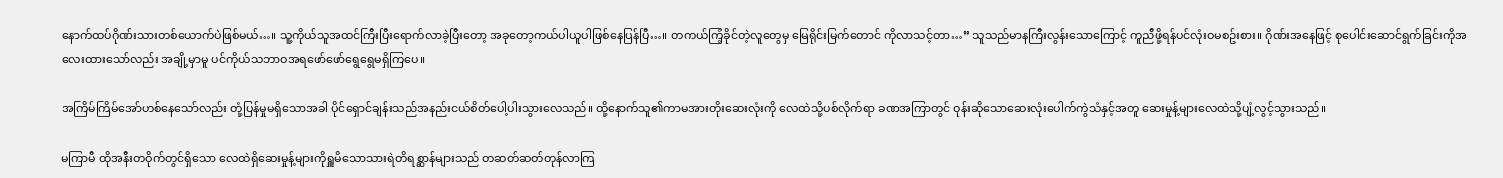နောက်ထပ်ဂိုဏ်းသားတစ်ယောက်ပဲဖြစ်မယ်…။ သူ့ကိုယ်သူအထင်ကြီးပြီးရောက်လာခဲ့ပြီးတော့ အခုတော့ကယ်ပါယူပါဖြစ်နေပြန်ပြီ…။ တကယ်ကြံ့ခိုင်တဲ့လူတွေမှ မြေရိုင်းမြက်တောင် ကိုလာသင့်တာ…” သူသည်မာနကြီးလွန်းသောကြောင့် ကူညီဖို့ရန်ပင်လုံးဝမစဥ်းစား။ ဂိုဏ်းအနေဖြင့် စုပေါင်းဆောင်ရွက်ခြင်းကိုအလေးထားသော်လည်း အချို့မှာမူ ပင်ကိုယ်သဘာဝအရဖော်ဖော်ရွေရွေမရှိကြပေ။

အကြိမ်ကြိမ်အော်ဟစ်နေသော်လည်း တုံ့ပြန်မှုမရှိသောအခါ ပိုင်ရှောင်ချန်းသည်အနည်းငယ်စိတ်ပေါ့ပါးသွားလေသည်။ ထို့နောက်သူ၏ကာမအားတိုးဆေးလုံးကို လေထဲသို့ပစ်လိုက်ရာ ခဏအကြာတွင် ဝုန်းဆိုသောဆေးလုံးပေါက်ကွဲသံနှင့်အတူ ဆေးမှုန့်များလေထဲသို့ပျံ့လွင့်သွားသည်။

မကြာမီ ထိုအနီးတဝိုက်တွင်ရှိသော လေထဲရှိဆေးမှုန့်များကိုရှူမိသောသားရဲတိရစ္ဆာန်များသည် တဆတ်ဆတ်တုန်လာကြ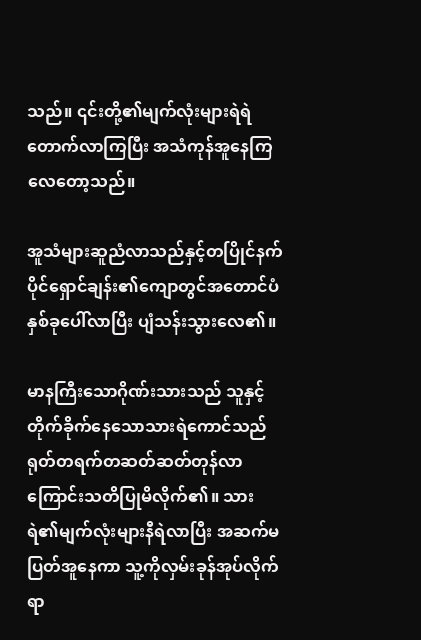သည်။ ၎င်းတို့၏မျက်လုံးများရဲရဲတောက်လာကြပြီး အသံကုန်အူနေကြလေတော့သည်။

အူသံများဆူညံလာသည်နှင့်တပြိုင်နက် ပိုင်ရှောင်ချန်း၏ကျောတွင်အတောင်ပံနှစ်ခုပေါ်လာပြီး ပျံသန်းသွားလေ၏။

မာနကြီးသောဂိုဏ်းသားသည် သူနှင့်တိုက်ခိုက်နေသောသားရဲကောင်သည် ရုတ်တရက်တဆတ်ဆတ်တုန်လာကြောင်းသတိပြုမိလိုက်၏။ သားရဲ၏မျက်လုံးများနီရဲလာပြီး အဆက်မပြတ်အူနေကာ သူ့ကိုလှမ်းခုန်အုပ်လိုက်ရာ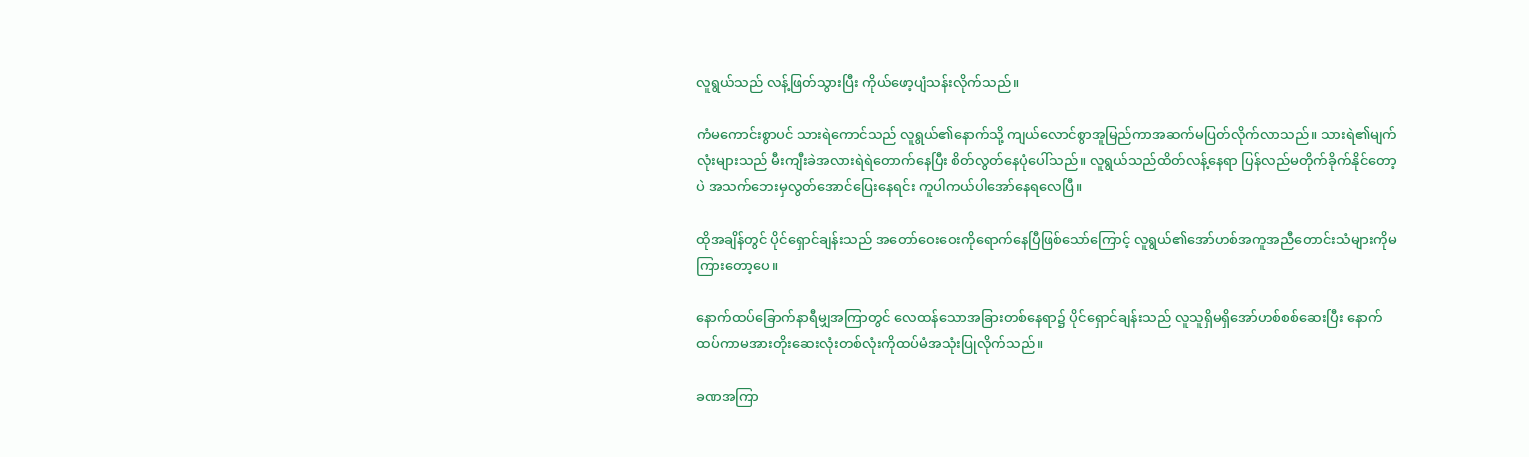လူရွယ်သည် လန့်ဖြတ်သွားပြီး ကိုယ်ဖော့ပျံသန်းလိုက်သည်။

ကံမကောင်းစွာပင် သားရဲကောင်သည် လူရွယ်၏နောက်သို့ ကျယ်လောင်စွာအူမြည်ကာအဆက်မပြတ်လိုက်လာသည်။ သားရဲ၏မျက်လုံးများသည် မီးကျီးခဲအလားရဲရဲတောက်နေပြီး စိတ်လွတ်နေပုံပေါ်သည်။ လူရွယ်သည်ထိတ်လန့်နေရာ ပြန်လည်မတိုက်ခိုက်နိုင်တော့ပဲ အသက်ဘေးမှလွတ်အောင်ပြေးနေရင်း ကူပါကယ်ပါအော်နေရလေပြီ။

ထိုအချိန်တွင် ပိုင်ရှောင်ချန်းသည် အတော်ဝေးဝေးကိုရောက်နေပြီဖြစ်သော်ကြောင့် လူရွယ်၏အော်ဟစ်အကူအညီတောင်းသံများကိုမကြားတော့ပေ။

နောက်ထပ်ခြောက်နာရီမျှအကြာတွင် လေထန်သောအခြားတစ်နေရာ၌ ပိုင်ရှောင်ချန်းသည် လူသူရှိမရှိအော်ဟစ်စစ်ဆေးပြီး နောက်ထပ်ကာမအားတိုးဆေးလုံးတစ်လုံးကိုထပ်မံအသုံးပြုလိုက်သည်။

ခဏအကြာ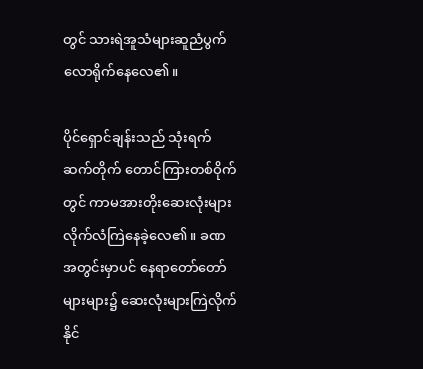တွင် သားရဲအူသံများဆူညံပွက်လောရိုက်နေလေ၏။

ပိုင်ရှောင်ချန်းသည် သုံးရက်ဆက်တိုက် တောင်ကြားတစ်ဝိုက်တွင် ကာမအားတိုးဆေးလုံးများလိုက်လံကြဲနေခဲ့လေ၏။ ခဏအတွင်းမှာပင် နေရာတော်တော်များများ၌ ဆေးလုံးများကြဲလိုက်နိုင်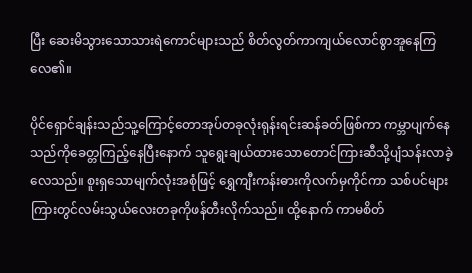ပြီး ဆေးမိသွားသောသားရဲကောင်များသည် စိတ်လွတ်ကာကျယ်လောင်စွာအူနေကြလေ၏။

ပိုင်ရှောင်ချန်းသည်သူ့ကြောင့်တောအုပ်တခုလုံးရုန်းရင်းဆန်ခတ်ဖြစ်ကာ ကမ္ဘာပျက်နေသည်ကိုခေတ္တကြည့်နေပြီးနောက် သူရွေးချယ်ထားသောတောင်ကြားဆီသို့ပျံသန်းလာခဲ့လေသည်။ စူးရှသောမျက်လုံးအစုံဖြင့် ရွှေကျီးကန်းဓားကိုလက်မှကိုင်ကာ သစ်ပင်များကြားတွင်လမ်းသွယ်လေးတခုကိုဖန်တီးလိုက်သည်။ ထို့နောက် ကာမစိတ်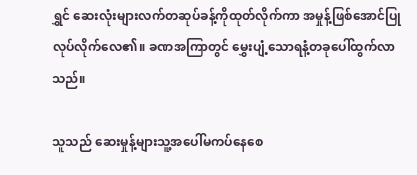ရွှင် ဆေးလုံးများလက်တဆုပ်ခန့်ကိုထုတ်လိုက်ကာ အမှုန့်ဖြစ်အောင်ပြုလုပ်လိုက်လေ၏။ ခဏအကြာတွင် မွှေးပျံ့သောရနံ့တခုပေါ်ထွက်လာသည်။

သူသည် ဆေးမှုန့်များသူ့အပေါ်မကပ်နေစေ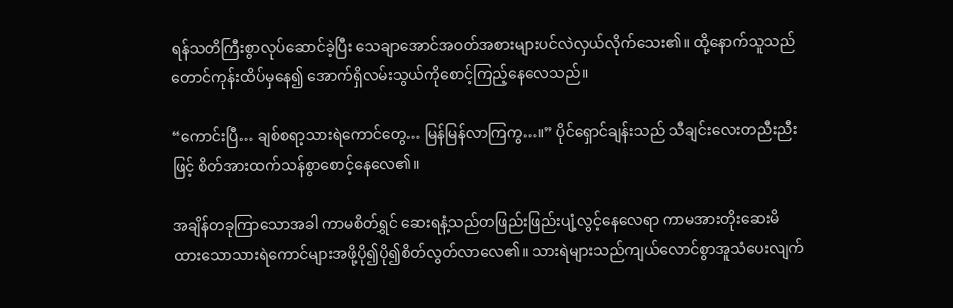ရန်သတိကြီးစွာလုပ်ဆောင်ခဲ့ပြီး သေချာအောင်အဝတ်အစားများပင်လဲလှယ်လိုက်သေး၏။ ထို့နောက်သူသည် တောင်ကုန်းထိပ်မှနေ၍ အောက်ရှိလမ်းသွယ်ကိုစောင့်ကြည့်နေလေသည်။

“ကောင်းပြီ… ချစ်စရာ့သားရဲကောင်တွေ… မြန်မြန်လာကြကွ…။” ပိုင်ရှောင်ချန်းသည် သီချင်းလေးတညီးညီးဖြင့် စိတ်အားထက်သန်စွာစောင့်နေလေ၏။

အချိန်တခုကြာသောအခါ ကာမစိတ်ရွှင် ဆေးရနံ့သည်တဖြည်းဖြည်းပျံ့လွင့်နေလေရာ ကာမအားတိုးဆေးမိထားသောသားရဲကောင်များအဖို့ပို၍ပို၍စိတ်လွတ်လာလေ၏။ သားရဲများသည်ကျယ်လောင်စွာအူသံပေးလျက်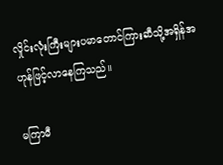လှိုင်းလုံးကြီးများပမာတောင်ကြားဆီသို့အရှိန်အဟုန်ဖြင့်လာနေကြသည်။

မကြာမီ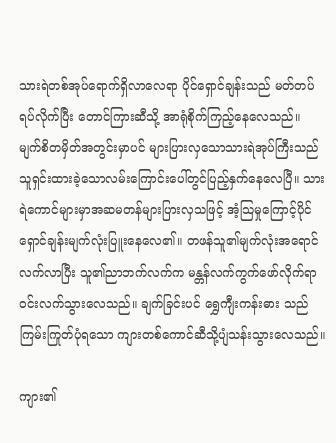သားရဲတစ်အုပ်ရောက်ရှိလာလေရာ ပိုင်ရှောင်ချန်းသည် မတ်တပ်ရပ်လိုက်ပြီး တောင်ကြားဆီသို့ အာရုံစိုက်ကြည့်နေလေသည်။ မျက်စိတမှိတ်အတွင်းမှာပင် များပြားလှသောသားရဲအုပ်ကြီးသည် သူရှင်းထားခဲ့သောလမ်းကြောင်းပေါ်တွင်ပြည့်နှက်နေလေပြီ။ သားရဲကောင်များမှာအဆမတန်များပြားလှသဖြင့် အံ့သြမှုကြောင့်ပိုင်ရှောင်ချန်းမျက်လုံးပြူးနေလေ၏။ တဖန်သူ၏မျက်လုံးအရောင်လက်လာပြီး သူ၏ညာဘက်လက်က မန္တန်လက်ကွက်ဖော်လိုက်ရာ ဝင်းလက်သွားလေသည်။ ချက်ခြင်းပင် ရွှေကျီးကန်းဓား သည် ကြမ်းကြုတ်ပုံရသော ကျားတစ်ကောင်ဆီသို့ပျံသန်းသွားလေသည်။

ကျား၏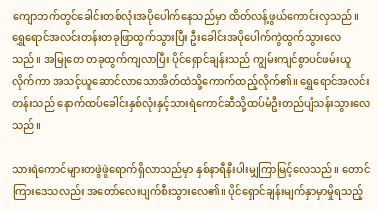ကျောဘက်တွင်ခေါင်းတစ်လုံးအပိုပေါက်နေသည်မှာ ထိတ်လန့်ဖွယ်ကောင်းလှသည်။ ရွှေရောင်အလင်းတန်းတခုဖြာထွက်သွားပြီး ဦးခေါင်းအပိုပေါက်ကွဲထွက်သွားလေသည်။ အမြုတေ တခုထွက်ကျလာပြီး ပိုင်ရှောင်ချန်းသည် ကျွမ်းကျင်စွာပင်ဖမ်းယူလိုက်ကာ အသင့်ယူဆောင်လာသောအိတ်ထဲသို့ကောက်ထည့်လိုက်၏။ ရွှေရောင်အလင်းတန်းသည် နောက်ထပ်ခေါင်းနှစ်လုံးနှင့်သားရဲကောင်ဆီသို့ထပ်မံဦးတည်ပျံသန်းသွားလေသည်။

သားရဲကောင်များတဖွဲဖွဲရောက်ရှိလာသည်မှာ နှစ်နာရီနီးပါးမျှကြာမြင့်လေသည်။ တောင်ကြားဒေသလည်း အတော်လေးပျက်စီးသွားလေ၏။ ပိုင်ရှောင်ချန်းမျက်နှာမှာမှိုရသည့်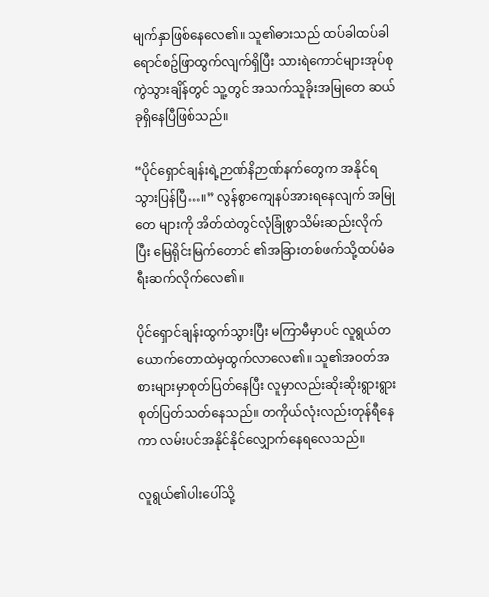မျက်နှာဖြစ်နေလေ၏။ သူ၏ဓားသည် ထပ်ခါထပ်ခါရောင်စဥ်ဖြာထွက်လျက်ရှိပြီး သားရဲကောင်များအုပ်စုကွဲသွားချိန်တွင် သူ့တွင် အသက်သူခိုးအမြုတေ ဆယ်ခုရှိနေပြီဖြစ်သည်။

“ပိုင်ရှောင်ချန်းရဲ့ဉာဏ်နိဉာဏ်နက်တွေက အနိုင်ရသွားပြန်ပြီ…။” လွန်စွာကျေနပ်အားရနေလျက် အမြုတေ များကို အိတ်ထဲတွင်လုံခြုံစွာသိမ်းဆည်းလိုက်ပြီး မြေရိုင်းမြက်တောင် ၏အခြားတစ်ဖက်သို့ထပ်မံခရီးဆက်လိုက်လေ၏။

ပိုင်ရှောင်ချန်းထွက်သွားပြီး မကြာမီမှာပင် လူရွယ်တယောက်တောထဲမှထွက်လာလေ၏။ သူ၏အဝတ်အစားများမှာစုတ်ပြတ်နေပြီး လူမှာလည်းဆိုးဆိုးရွားရွားစုတ်ပြတ်သတ်နေသည်။ တကိုယ်လုံးလည်းတုန်ရီနေကာ လမ်းပင်အနိုင်နိုင်လျှောက်နေရလေသည်။

လူရွယ်၏ပါးပေါ်သို့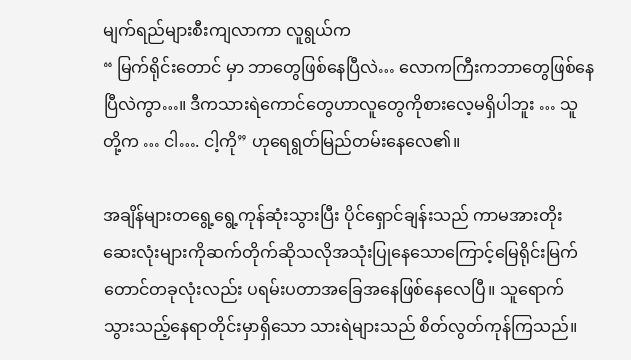မျက်ရည်များစီးကျလာကာ လူရွယ်က
“ မြက်ရိုင်းတောင် မှာ ဘာတွေဖြစ်နေပြီလဲ… လောကကြီးကဘာတွေဖြစ်နေပြီလဲကွာ…။ ဒီကသားရဲကောင်တွေဟာလူတွေကိုစားလေ့မရှိပါဘူး … သူတို့က … ငါ…. ငါ့ကို” ဟုရေရွတ်မြည်တမ်းနေလေ၏။

အချိန်များတရွေ့ရွေ့ကုန်ဆုံးသွားပြီး ပိုင်ရှောင်ချန်းသည် ကာမအားတိုးဆေးလုံးများကိုဆက်တိုက်ဆိုသလိုအသုံးပြုနေသောကြောင့်မြေရိုင်းမြက်တောင်တခုလုံးလည်း ပရမ်းပတာအခြေအနေဖြစ်နေလေပြီ။ သူရောက်သွားသည့်နေရာတိုင်းမှာရှိသော သားရဲများသည် စိတ်လွတ်ကုန်ကြသည်။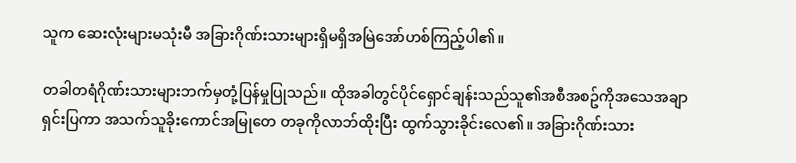သူက ဆေးလုံးများမသုံးမီ အခြားဂိုဏ်းသားများရှိမရှိအမြဲအော်ဟစ်ကြည့်ပါ၏။

တခါတရံဂိုဏ်းသားများဘက်မှတုံ့ပြန်မှုပြုသည်။ ထိုအခါတွင်ပိုင်ရှောင်ချန်းသည်သူ၏အစီအစဥ်ကိုအသေအချာရှင်းပြကာ အသက်သူခိုးကောင်အမြုတေ တခုကိုလာဘ်ထိုးပြီး ထွက်သွားခိုင်းလေ၏။ အခြားဂိုဏ်းသား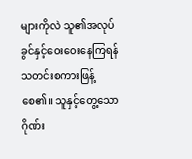များကိုလဲ သူ၏အလုပ်ခွင်နှင့်ဝေးဝေးနေကြရန်သတင်းစကားဖြန့်စေ၏။ သူနှင့်တွေ့သောဂိုဏ်း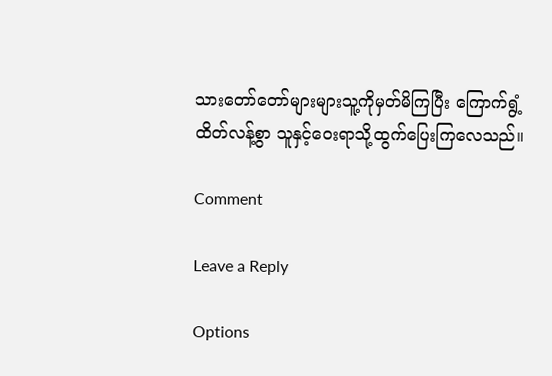သားတော်တော်များများသူ့ကိုမှတ်မိကြပြီး ကြောက်ရွံ့ထိတ်လန့်စွာ သူနှင့်ဝေးရာသို့ထွက်ပြေးကြလေသည်။

Comment

Leave a Reply

Options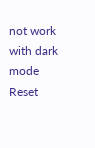not work with dark mode
Reset